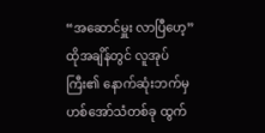“အဆောင်မှူး လာပြီဟေ့”
ထိုအချိန်တွင် လူအုပ်ကြီး၏ နောက်ဆုံးဘက်မှ ဟစ်အော်သံတစ်ခု ထွက်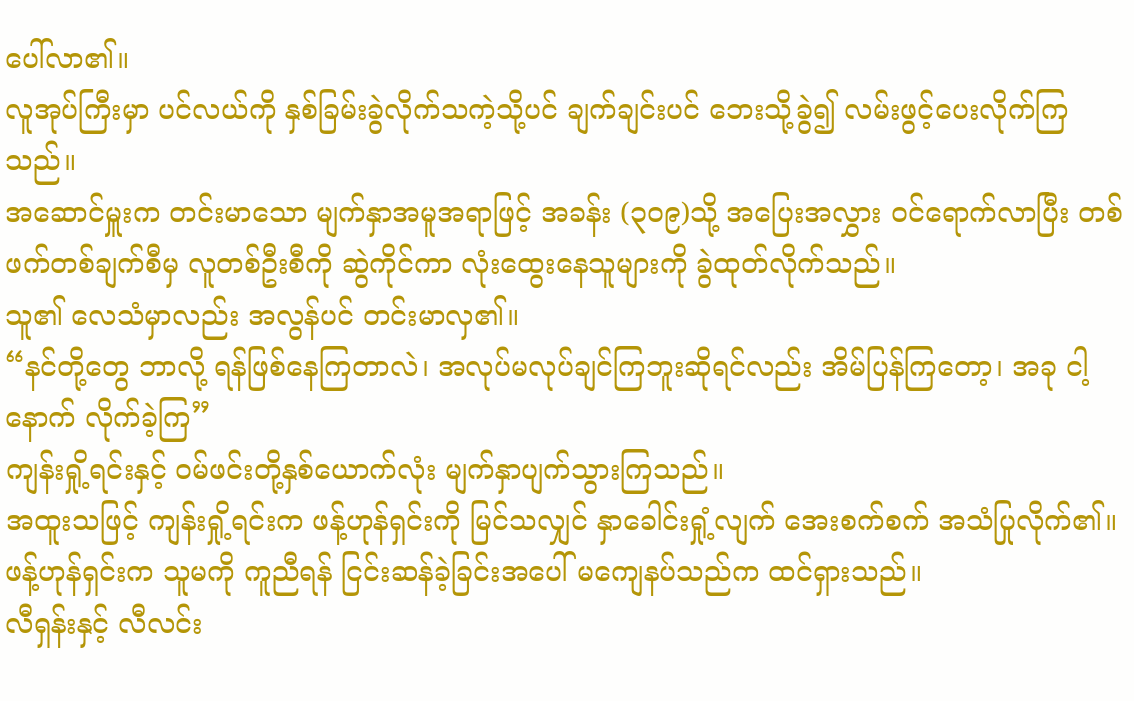ပေါ်လာ၏။
လူအုပ်ကြီးမှာ ပင်လယ်ကို နှစ်ခြမ်းခွဲလိုက်သကဲ့သို့ပင် ချက်ချင်းပင် ဘေးသို့ခွဲ၍ လမ်းဖွင့်ပေးလိုက်ကြသည်။
အဆောင်မှူးက တင်းမာသော မျက်နှာအမူအရာဖြင့် အခန်း (၃၀၉)သို့ အပြေးအလွှား ဝင်ရောက်လာပြီး တစ်ဖက်တစ်ချက်စီမှ လူတစ်ဦးစီကို ဆွဲကိုင်ကာ လုံးထွေးနေသူများကို ခွဲထုတ်လိုက်သည်။
သူ၏ လေသံမှာလည်း အလွန်ပင် တင်းမာလှ၏။
“နင်တို့တွေ ဘာလို့ ရန်ဖြစ်နေကြတာလဲ၊ အလုပ်မလုပ်ချင်ကြဘူးဆိုရင်လည်း အိမ်ပြန်ကြတော့၊ အခု ငါ့နောက် လိုက်ခဲ့ကြ”
ကျန်းရှို့ရင်းနှင့် ဝမ်ဖင်းတို့နှစ်ယောက်လုံး မျက်နှာပျက်သွားကြသည်။
အထူးသဖြင့် ကျန်းရှို့ရင်းက ဖန့်ဟုန်ရှင်းကို မြင်သလျှင် နှာခေါင်းရှုံ့လျက် အေးစက်စက် အသံပြုလိုက်၏။
ဖန့်ဟုန်ရှင်းက သူမကို ကူညီရန် ငြင်းဆန်ခဲ့ခြင်းအပေါ် မကျေနပ်သည်က ထင်ရှားသည်။
လီရှန်းနှင့် လီလင်း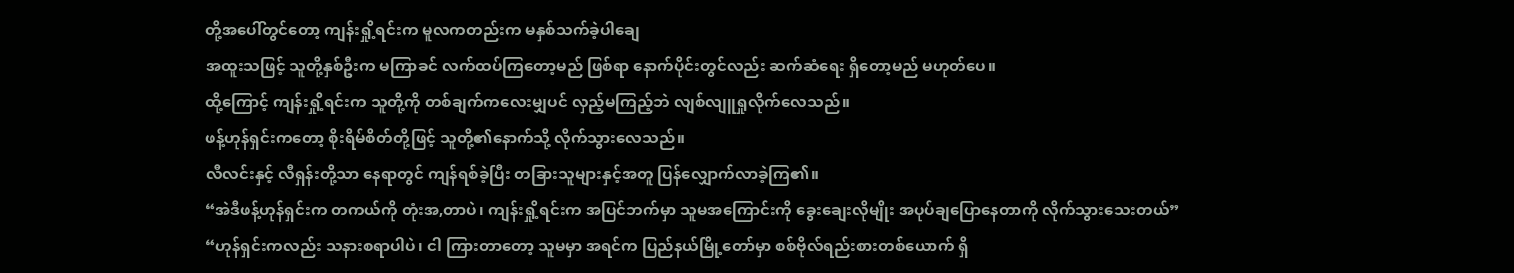တို့အပေါ်တွင်တော့ ကျန်းရှို့ရင်းက မူလကတည်းက မနှစ်သက်ခဲ့ပါချေ
အထူးသဖြင့် သူတို့နှစ်ဦးက မကြာခင် လက်ထပ်ကြတော့မည် ဖြစ်ရာ နောက်ပိုင်းတွင်လည်း ဆက်ဆံရေး ရှိတော့မည် မဟုတ်ပေ။
ထို့ကြောင့် ကျန်းရှို့ရင်းက သူတို့ကို တစ်ချက်ကလေးမျှပင် လှည့်မကြည့်ဘဲ လျစ်လျူရှုလိုက်လေသည်။
ဖန့်ဟုန်ရှင်းကတော့ စိုးရိမ်စိတ်တို့ဖြင့် သူတို့၏နောက်သို့ လိုက်သွားလေသည်။
လီလင်းနှင့် လီရှန်းတို့သာ နေရာတွင် ကျန်ရစ်ခဲ့ပြီး တခြားသူများနှင့်အတူ ပြန်လျှောက်လာခဲ့ကြ၏။
“အဲဒီဖန့်ဟုန်ရှင်းက တကယ်ကို တုံးအ,တာပဲ၊ ကျန်းရှို့ရင်းက အပြင်ဘက်မှာ သူမအကြောင်းကို ခွေးချေးလိုမျိုး အပုပ်ချပြောနေတာကို လိုက်သွားသေးတယ်”
“ဟုန်ရှင်းကလည်း သနားစရာပါပဲ၊ ငါ ကြားတာတော့ သူမမှာ အရင်က ပြည်နယ်မြို့တော်မှာ စစ်ဗိုလ်ရည်းစားတစ်ယောက် ရှိ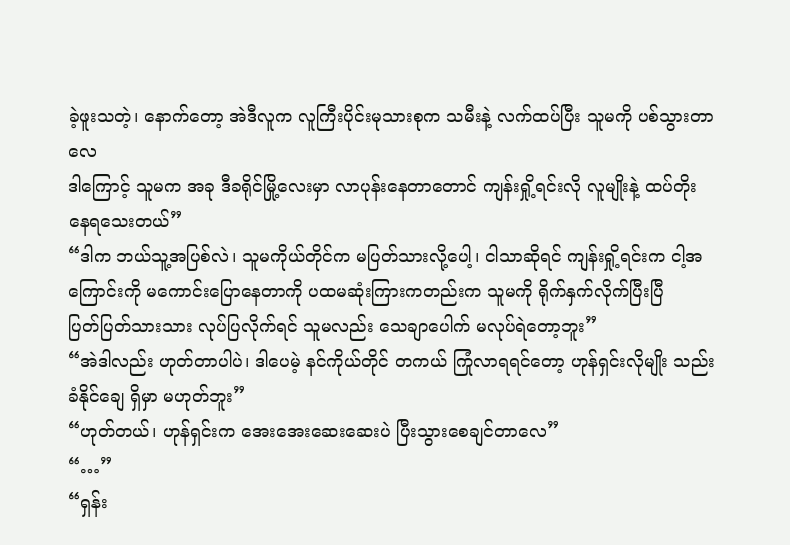ခဲ့ဖူးသတဲ့၊ နောက်တော့ အဲဒီလူက လူကြီးပိုင်းမုသားစုက သမီးနဲ့ လက်ထပ်ပြီး သူမကို ပစ်သွားတာလေ
ဒါကြောင့် သူမက အခု ဒီခရိုင်မြို့လေးမှာ လာပုန်းနေတာတောင် ကျန်းရှို့ရင်းလို လူမျိုးနဲ့ ထပ်တိုးနေရသေးတယ်”
“ဒါက ဘယ်သူ့အပြစ်လဲ၊ သူမကိုယ်တိုင်က မပြတ်သားလို့ပေါ့၊ ငါသာဆိုရင် ကျန်းရှို့ရင်းက ငါ့အကြောင်းကို မကောင်းပြောနေတာကို ပထမဆုံးကြားကတည်းက သူမကို ရိုက်နှက်လိုက်ပြီးပြီ
ပြတ်ပြတ်သားသား လုပ်ပြလိုက်ရင် သူမလည်း သေချာပေါက် မလုပ်ရဲတော့ဘူး”
“အဲဒါလည်း ဟုတ်တာပါပဲ၊ ဒါပေမဲ့ နင်ကိုယ်တိုင် တကယ် ကြုံလာရရင်တော့ ဟုန်ရှင်းလိုမျိုး သည်းခံနိုင်ချေ ရှိမှာ မဟုတ်ဘူး”
“ဟုတ်တယ်၊ ဟုန်ရှင်းက အေးအေးဆေးဆေးပဲ ပြီးသွားစေချင်တာလေ”
“…”
“ရှန်း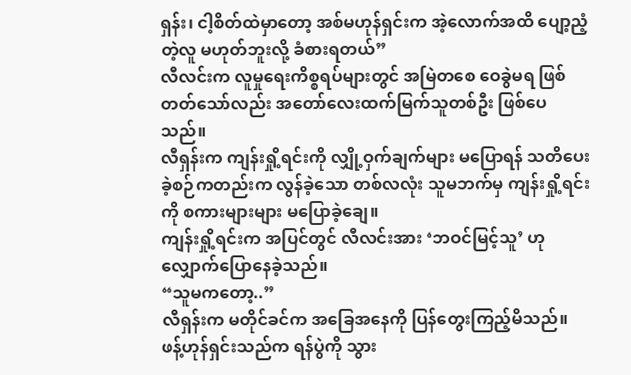ရှန်း၊ ငါ့စိတ်ထဲမှာတော့ အစ်မဟုန်ရှင်းက အဲ့လောက်အထိ ပျော့ညံ့တဲ့လူ မဟုတ်ဘူးလို့ ခံစားရတယ်”
လီလင်းက လူမှုရေးကိစ္စရပ်များတွင် အမြဲတစေ ဝေခွဲမရ ဖြစ်တတ်သော်လည်း အတော်လေးထက်မြက်သူတစ်ဦး ဖြစ်ပေသည်။
လီရှန်းက ကျန်းရှို့ရင်းကို လျှို့ဝှက်ချက်များ မပြောရန် သတိပေးခဲ့စဉ်ကတည်းက လွန်ခဲ့သော တစ်လလုံး သူမဘက်မှ ကျန်းရှို့ရင်းကို စကားများများ မပြောခဲ့ချေ။
ကျန်းရှို့ရင်းက အပြင်တွင် လီလင်းအား ‘ဘဝင်မြင့်သူ’ ဟု လျှောက်ပြောနေခဲ့သည်။
“သူမကတော့..”
လီရှန်းက မတိုင်ခင်က အခြေအနေကို ပြန်တွေးကြည့်မိသည်။
ဖန့်ဟုန်ရှင်းသည်က ရန်ပွဲကို သွား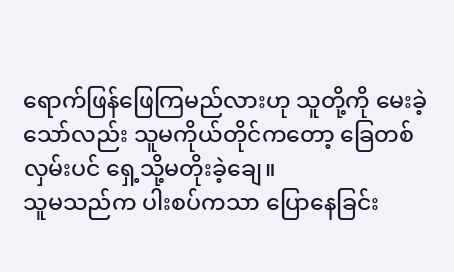ရောက်ဖြန်ဖြေကြမည်လားဟု သူတို့ကို မေးခဲ့သော်လည်း သူမကိုယ်တိုင်ကတော့ ခြေတစ်လှမ်းပင် ရှေ့သို့မတိုးခဲ့ချေ။
သူမသည်က ပါးစပ်ကသာ ပြောနေခြင်း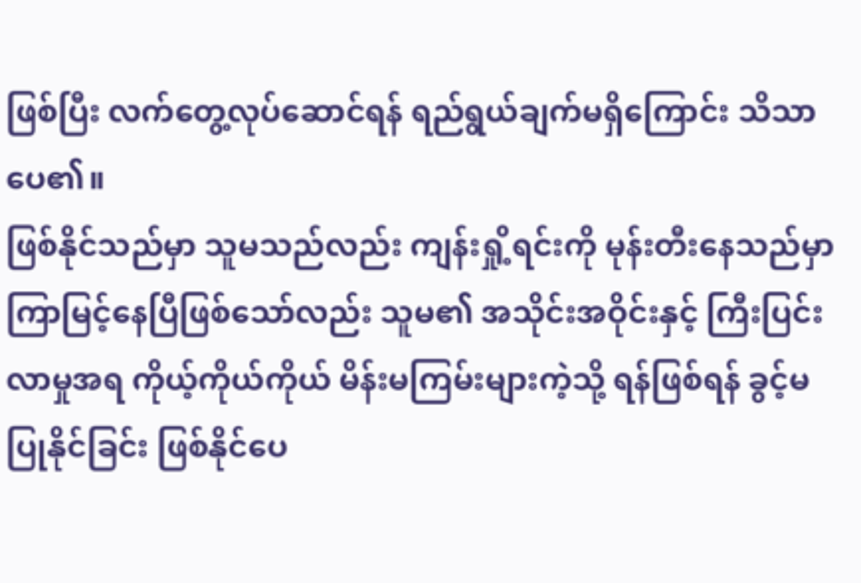ဖြစ်ပြီး လက်တွေ့လုပ်ဆောင်ရန် ရည်ရွယ်ချက်မရှိကြောင်း သိသာပေ၏။
ဖြစ်နိုင်သည်မှာ သူမသည်လည်း ကျန်းရှို့ရင်းကို မုန်းတီးနေသည်မှာ ကြာမြင့်နေပြီဖြစ်သော်လည်း သူမ၏ အသိုင်းအဝိုင်းနှင့် ကြီးပြင်းလာမှုအရ ကိုယ့်ကိုယ်ကိုယ် မိန်းမကြမ်းများကဲ့သို့ ရန်ဖြစ်ရန် ခွင့်မပြုနိုင်ခြင်း ဖြစ်နိုင်ပေ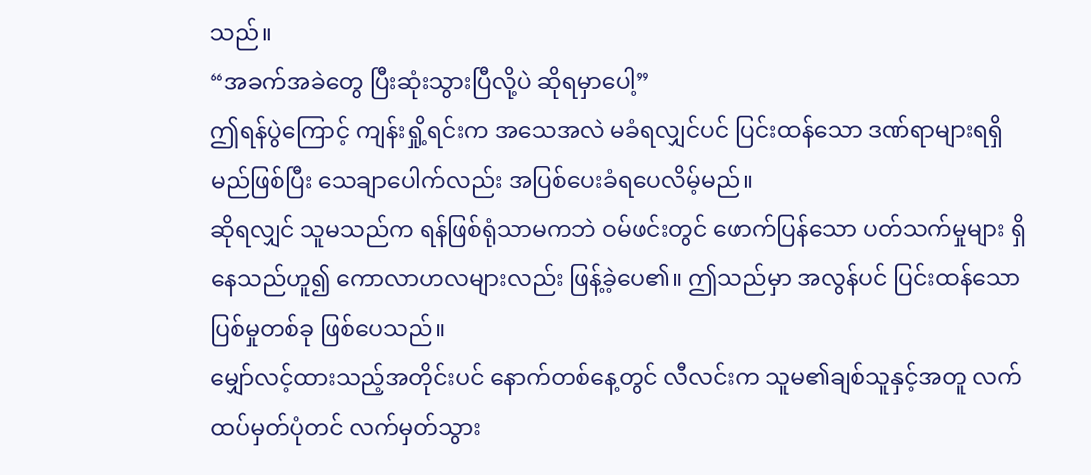သည်။
“အခက်အခဲတွေ ပြီးဆုံးသွားပြီလို့ပဲ ဆိုရမှာပေါ့”
ဤရန်ပွဲကြောင့် ကျန်းရှို့ရင်းက အသေအလဲ မခံရလျှင်ပင် ပြင်းထန်သော ဒဏ်ရာများရရှိမည်ဖြစ်ပြီး သေချာပေါက်လည်း အပြစ်ပေးခံရပေလိမ့်မည်။
ဆိုရလျှင် သူမသည်က ရန်ဖြစ်ရုံသာမကဘဲ ဝမ်ဖင်းတွင် ဖောက်ပြန်သော ပတ်သက်မှုများ ရှိနေသည်ဟူ၍ ကောလာဟလများလည်း ဖြန့်ခဲ့ပေ၏။ ဤသည်မှာ အလွန်ပင် ပြင်းထန်သော ပြစ်မှုတစ်ခု ဖြစ်ပေသည်။
မျှော်လင့်ထားသည့်အတိုင်းပင် နောက်တစ်နေ့တွင် လီလင်းက သူမ၏ချစ်သူနှင့်အတူ လက်ထပ်မှတ်ပုံတင် လက်မှတ်သွား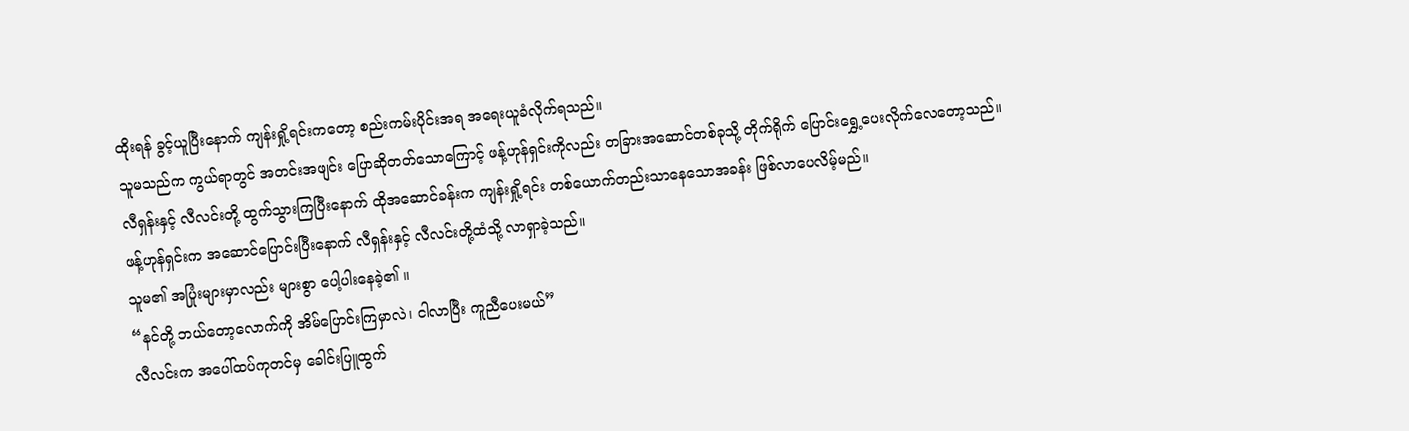ထိုးရန် ခွင့်ယူပြီးနောက် ကျန်းရှို့ရင်းကတော့ စည်းကမ်းပိုင်းအရ အရေးယူခံလိုက်ရသည်။
သူမသည်က ကွယ်ရာတွင် အတင်းအဖျင်း ပြောဆိုတတ်သောကြောင့် ဖန့်ဟုန်ရှင်းကိုလည်း တခြားအဆောင်တစ်ခုသို့ တိုက်ရိုက် ပြောင်းရွှေ့ပေးလိုက်လေတော့သည်။
လီရှန်းနှင့် လီလင်းတို့ ထွက်သွားကြပြီးနောက် ထိုအဆောင်ခန်းက ကျန်းရှို့ရင်း တစ်ယောက်တည်းသာနေသောအခန်း ဖြစ်လာပေလိမ့်မည်။
ဖန့်ဟုန်ရှင်းက အဆောင်ပြောင်းပြီးနောက် လီရှန်းနှင့် လီလင်းတို့ထံသို့ လာရှာခဲ့သည်။
သူမ၏ အပြုံးများမှာလည်း များစွာ ပေါ့ပါးနေခဲ့၏ ။
“နင်တို့ ဘယ်တော့လောက်ကို အိမ်ပြောင်းကြမှာလဲ၊ ငါလာပြီး ကူညီပေးမယ်”
လီလင်းက အပေါ်ထပ်ကုတင်မှ ခေါင်းပြူထွက်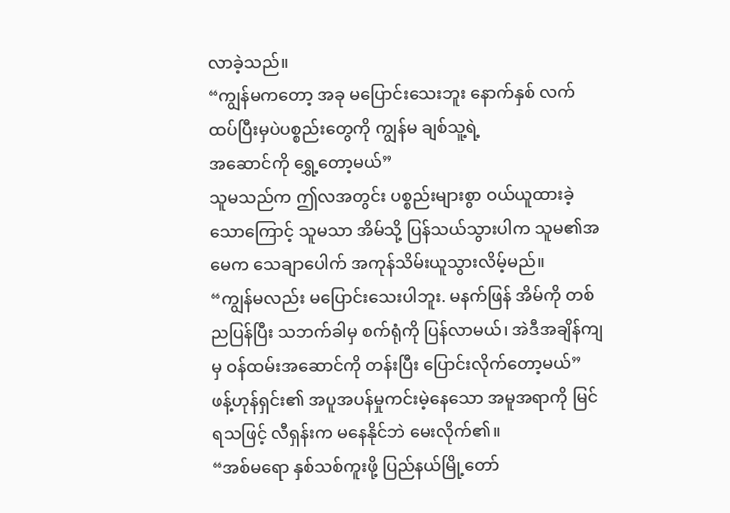လာခဲ့သည်။
“ကျွန်မကတော့ အခု မပြောင်းသေးဘူး နောက်နှစ် လက်ထပ်ပြီးမှပဲပစ္စည်းတွေကို ကျွန်မ ချစ်သူ့ရဲ့
အဆောင်ကို ရွှေ့တော့မယ်”
သူမသည်က ဤလအတွင်း ပစ္စည်းများစွာ ဝယ်ယူထားခဲ့သောကြောင့် သူမသာ အိမ်သို့ ပြန်သယ်သွားပါက သူမ၏အမေက သေချာပေါက် အကုန်သိမ်းယူသွားလိမ့်မည်။
“ကျွန်မလည်း မပြောင်းသေးပါဘူး. မနက်ဖြန် အိမ်ကို တစ်ညပြန်ပြီး သဘက်ခါမှ စက်ရုံကို ပြန်လာမယ်၊ အဲဒီအချိန်ကျမှ ဝန်ထမ်းအဆောင်ကို တန်းပြီး ပြောင်းလိုက်တော့မယ်”
ဖန့်ဟုန်ရှင်း၏ အပူအပန်မှုကင်းမဲ့နေသော အမူအရာကို မြင်ရသဖြင့် လီရှန်းက မနေနိုင်ဘဲ မေးလိုက်၏။
“အစ်မရော နှစ်သစ်ကူးဖို့ ပြည်နယ်မြို့တော်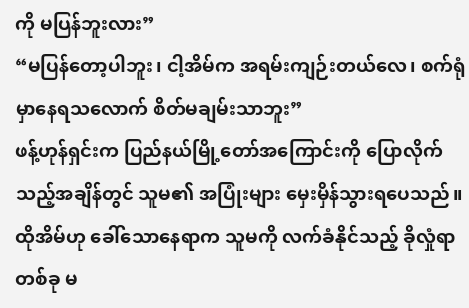ကို မပြန်ဘူးလား”
“မပြန်တော့ပါဘူး၊ ငါ့အိမ်က အရမ်းကျဉ်းတယ်လေ၊ စက်ရုံမှာနေရသလောက် စိတ်မချမ်းသာဘူး”
ဖန့်ဟုန်ရှင်းက ပြည်နယ်မြို့တော်အကြောင်းကို ပြောလိုက်သည့်အချိန်တွင် သူမ၏ အပြုံးများ မှေးမှိန်သွားရပေသည်။
ထိုအိမ်ဟု ခေါ်သောနေရာက သူမကို လက်ခံနိုင်သည့် ခိုလှုံရာတစ်ခု မ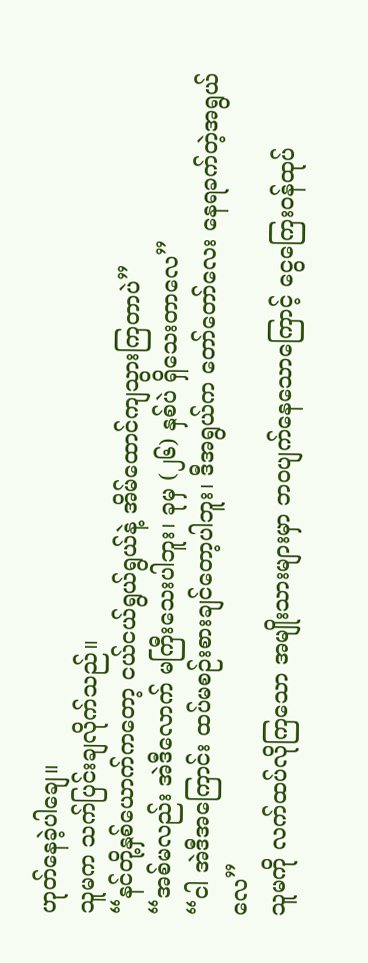ဟုတ်နေခဲ့ပါချေ။
သူမက သက်ပြင်းချလိုက်သည်။
“နင်တို့နှစ်ယောက်ကတော့ ငယ်ငယ်ရွယ်ရွယ်နဲ့ အိမ်ထောင်ကျသွားကြတာပဲ”
“အစ်မလည်း အဲဒီလောက် မကြီးသေးပါဘူး၊ ခုမှ (၂၆) နှစ်ပဲ ရှိသေးတာလေ”
“ငါ အဲဒီအကြောင်း ထပ်မစဉ်းစားချင်တော့ပါဘူး၊ ဒီအရွယ်က တော်တော်လေး နေရခက်တဲ့အရွယ်လေ”
သူမကို လက်ထပ်လိုကြသော အမျိုးသားများမှာ ဘဝပျက်နေသောကြောင့် ငွေကြေးဝန်ထုပ်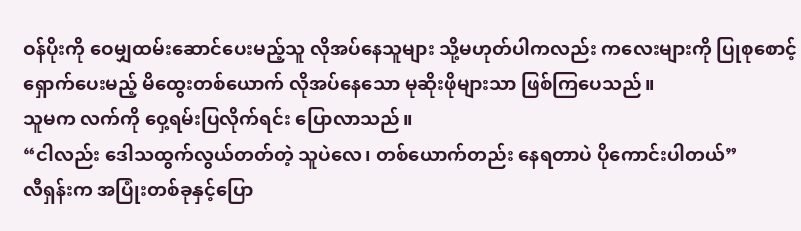ဝန်ပိုးကို ဝေမျှထမ်းဆောင်ပေးမည့်သူ လိုအပ်နေသူများ သို့မဟုတ်ပါကလည်း ကလေးများကို ပြုစုစောင့်ရှောက်ပေးမည့် မိထွေးတစ်ယောက် လိုအပ်နေသော မုဆိုးဖိုများသာ ဖြစ်ကြပေသည်။
သူမက လက်ကို ဝှေ့ရမ်းပြလိုက်ရင်း ပြောလာသည်။
“ငါလည်း ဒေါသထွက်လွယ်တတ်တဲ့ သူပဲလေ၊ တစ်ယောက်တည်း နေရတာပဲ ပိုကောင်းပါတယ်”
လီရှန်းက အပြုံးတစ်ခုနှင့်ပြော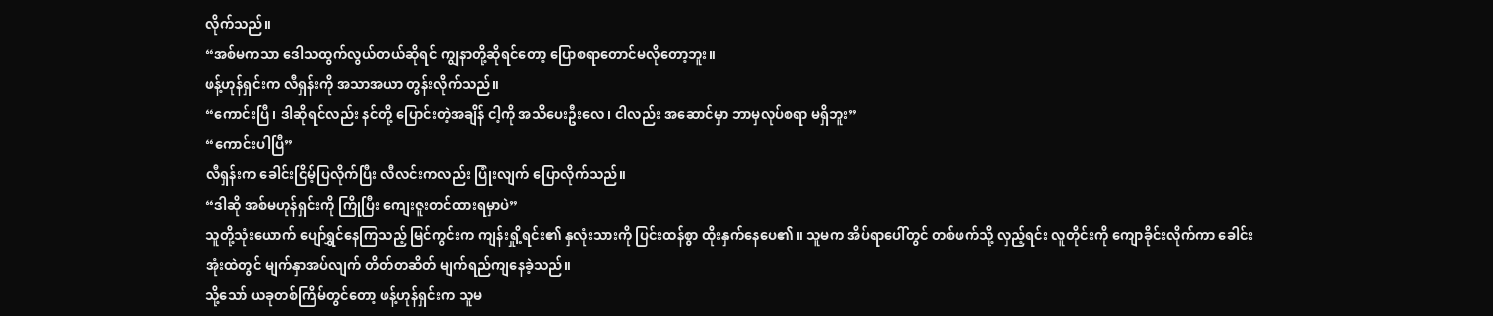လိုက်သည်။
“အစ်မကသာ ဒေါသထွက်လွယ်တယ်ဆိုရင် ကျွနာတို့ဆိုရင်တော့ ပြောစရာတောင်မလိုတော့ဘူး။
ဖန့်ဟုန်ရှင်းက လီရှန်းကို အသာအယာ တွန်းလိုက်သည်။
“ကောင်းပြီ၊ ဒါဆိုရင်လည်း နင်တို့ ပြောင်းတဲ့အချိန် ငါ့ကို အသိပေးဦးလေ၊ ငါလည်း အဆောင်မှာ ဘာမှလုပ်စရာ မရှိဘူး”
“ကောင်းပါပြီ”
လီရှန်းက ခေါင်းငြိမ့်ပြလိုက်ပြီး လီလင်းကလည်း ပြုံးလျက် ပြောလိုက်သည်။
“ဒါဆို အစ်မဟုန်ရှင်းကို ကြိုပြီး ကျေးဇူးတင်ထားရမှာပဲ”
သူတို့သုံးယောက် ပျော်ရွှင်နေကြသည့် မြင်ကွင်းက ကျန်းရှို့ရင်း၏ နှလုံးသားကို ပြင်းထန်စွာ ထိုးနှက်နေပေ၏။ သူမက အိပ်ရာပေါ်တွင် တစ်ဖက်သို့ လှည့်ရင်း လူတိုင်းကို ကျောခိုင်းလိုက်ကာ ခေါင်းအုံးထဲတွင် မျက်နှာအပ်လျက် တိတ်တဆိတ် မျက်ရည်ကျနေခဲ့သည်။
သို့သော် ယခုတစ်ကြိမ်တွင်တော့ ဖန့်ဟုန်ရှင်းက သူမ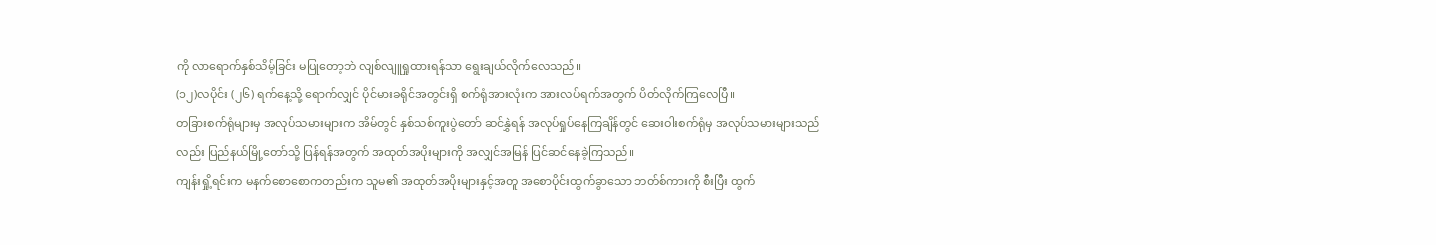ကို လာရောက်နှစ်သိမ့်ခြင်း မပြုတော့ဘဲ လျစ်လျူရှုထားရန်သာ ရွေးချယ်လိုက်လေသည်။
(၁၂)လပိုင်း (၂၆) ရက်နေ့သို့ ရောက်လျှင် ပိုင်မားခရိုင်အတွင်းရှိ စက်ရုံအားလုံးက အားလပ်ရက်အတွက် ပိတ်လိုက်ကြလေပြီ။
တခြားစက်ရုံများမှ အလုပ်သမားများက အိမ်တွင် နှစ်သစ်ကူးပွဲတော် ဆင်နွှဲရန် အလုပ်ရှုပ်နေကြချိန်တွင် ဆေးဝါးစက်ရုံမှ အလုပ်သမားများသည်လည်း ပြည်နယ်မြို့တော်သို့ ပြန်ရန်အတွက် အထုတ်အပိုးများကို အလျှင်အမြန် ပြင်ဆင်နေခဲ့ကြသည်။
ကျန်းရှို့ရင်းက မနက်စောစောကတည်းက သူမ၏ အထုတ်အပိုးများနှင့်အတူ အစောပိုင်းထွက်ခွာသော ဘတ်စ်ကားကို စီးပြီး ထွက်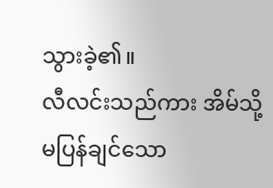သွားခဲ့၏။
လီလင်းသည်ကား အိမ်သို့မပြန်ချင်သော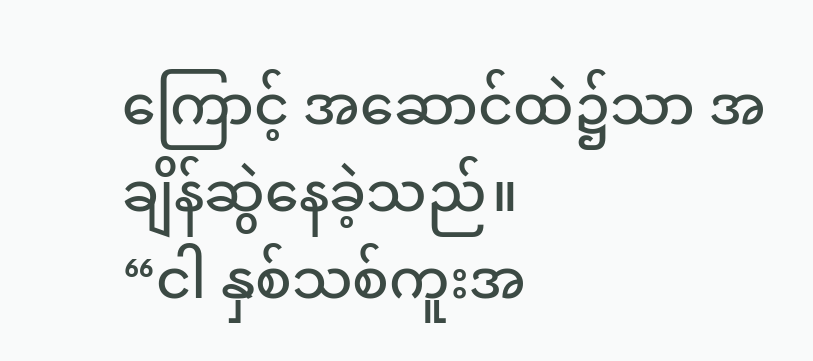ကြောင့် အဆောင်ထဲ၌သာ အချိန်ဆွဲနေခဲ့သည်။
“ငါ နှစ်သစ်ကူးအ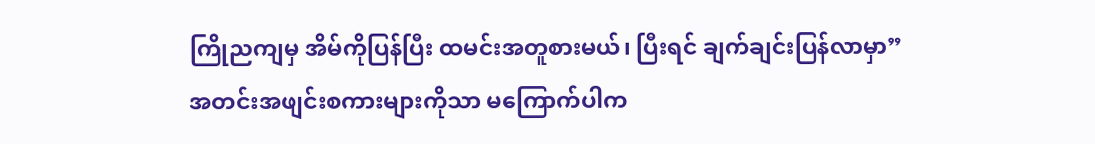ကြိုညကျမှ အိမ်ကိုပြန်ပြီး ထမင်းအတူစားမယ်၊ ပြီးရင် ချက်ချင်းပြန်လာမှာ”
အတင်းအဖျင်းစကားများကိုသာ မကြောက်ပါက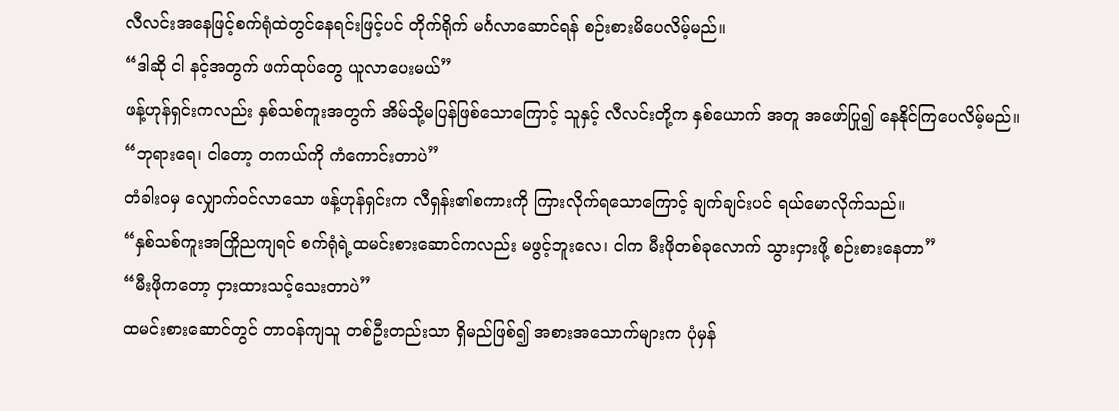လီလင်းအနေဖြင့်စက်ရုံထဲတွင်နေရင်းဖြင့်ပင် တိုက်ရိုက် မင်္ဂလာဆောင်ရန် စဉ်းစားမိပေလိမ့်မည်။
“ဒါဆို ငါ နင့်အတွက် ဖက်ထုပ်တွေ ယူလာပေးမယ်”
ဖန့်ဟုန်ရှင်းကလည်း နှစ်သစ်ကူးအတွက် အိမ်သို့မပြန်ဖြစ်သောကြောင့် သူနှင့် လီလင်းတို့က နှစ်ယောက် အတူ အဖော်ပြု၍ နေနိုင်ကြပေလိမ့်မည်။
“ဘုရားရေ၊ ငါတော့ တကယ်ကို ကံကောင်းတာပဲ”
တံခါးဝမှ လျှောက်ဝင်လာသော ဖန့်ဟုန်ရှင်းက လီရှန်း၏စကားကို ကြားလိုက်ရသောကြောင့် ချက်ချင်းပင် ရယ်မောလိုက်သည်။
“နှစ်သစ်ကူးအကြိုညကျရင် စက်ရုံရဲ့ထမင်းစားဆောင်ကလည်း မဖွင့်ဘူးလေ၊ ငါက မီးဖိုတစ်ခုလောက် သွားငှားဖို့ စဉ်းစားနေတာ”
“မီးဖိုကတော့ ငှားထားသင့်သေးတာပဲ”
ထမင်းစားဆောင်တွင် တာဝန်ကျသူ တစ်ဦးတည်းသာ ရှိမည်ဖြစ်၍ အစားအသောက်များက ပုံမှန်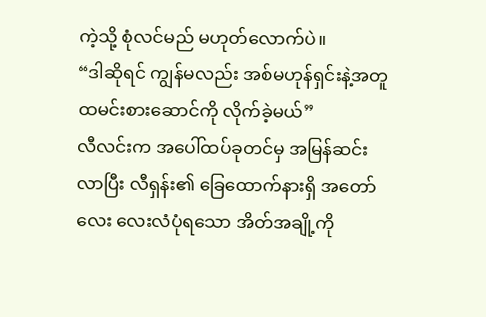ကဲ့သို့ စုံလင်မည် မဟုတ်လောက်ပဲ။
“ဒါဆိုရင် ကျွန်မလည်း အစ်မဟုန်ရှင်းနဲ့အတူ ထမင်းစားဆောင်ကို လိုက်ခဲ့မယ်”
လီလင်းက အပေါ်ထပ်ခုတင်မှ အမြန်ဆင်းလာပြီး လီရှန်း၏ ခြေထောက်နားရှိ အတော်လေး လေးလံပုံရသော အိတ်အချို့ကို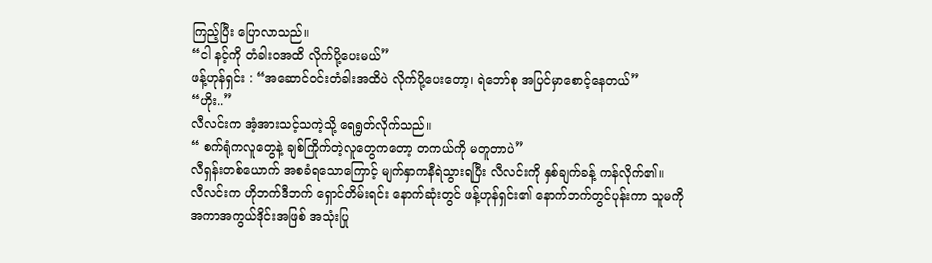ကြည့်ပြီး ပြောလာသည်။
“ငါ နင့်ကို တံခါးဝအထိ လိုက်ပို့ပေးမယ်”
ဖန့်ဟုန်ရှင်း : “အဆောင်ဝင်းတံခါးအထိပဲ လိုက်ပို့ပေးတော့၊ ရဲဘော်စု အပြင်မှာစောင့်နေတယ်”
“ဟိုး..”
လီလင်းက အံ့အားသင့်သကဲ့သို့ ရေရွတ်လိုက်သည်။
“ စက်ရုံကလူတွေနဲ့ ချစ်ကြိုက်တဲ့လူတွေကတော့ တကယ်ကို မတူတာပဲ”
လီရှန်းတစ်ယောက် အစခံရသောကြောင့် မျက်နှာကနီရဲသွားရပြီး လီလင်းကို နှစ်ချက်ခန့် ကန်လိုက်၏။
လီလင်းက ဟိုဘက်ဒီဘက် ရှောင်တိမ်းရင်း နောက်ဆုံးတွင် ဖန့်ဟုန်ရှင်း၏ နောက်ဘက်တွင်ပုန်းကာ သူမကို အကာအကွယ်ဒိုင်းအဖြစ် အသုံးပြု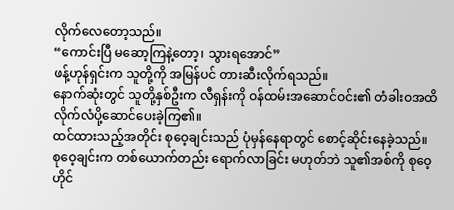လိုက်လေတော့သည်။
“ကောင်းပြီ မဆော့ကြနဲ့တော့၊ သွားရအောင်”
ဖန့်ဟုန်ရှင်းက သူတို့ကို အမြန်ပင် တားဆီးလိုက်ရသည်။
နောက်ဆုံးတွင် သူတို့နှစ်ဦးက လီရှန်းကို ဝန်ထမ်းအဆောင်ဝင်း၏ တံခါးဝအထိ လိုက်လံပို့ဆောင်ပေးခဲ့ကြ၏။
ထင်ထားသည့်အတိုင်း စုဝေ့ချင်းသည် ပုံမှန်နေရာတွင် စောင့်ဆိုင်းနေခဲ့သည်။
စုဝေ့ချင်းက တစ်ယောက်တည်း ရောက်လာခြင်း မဟုတ်ဘဲ သူ၏အစ်ကို စုဝေ့ဟိုင်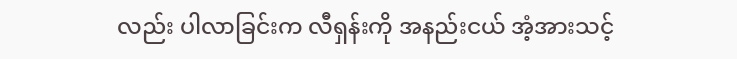လည်း ပါလာခြင်းက လီရှန်းကို အနည်းငယ် အံ့အားသင့်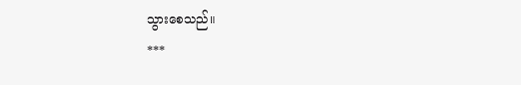သွားစေသည်။
***